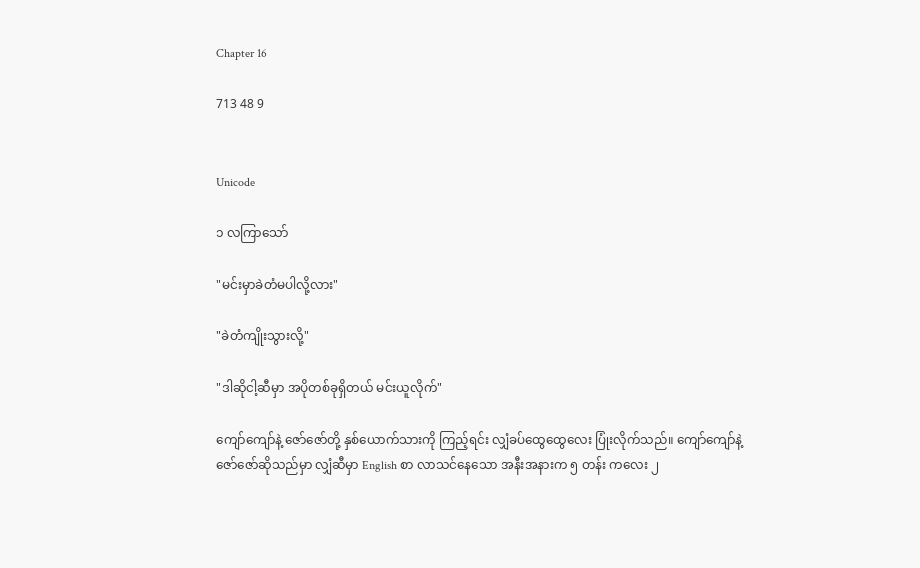Chapter 16

713 48 9


Unicode

၁ လကြာသော်

"မင်းမှာခဲတံမပါလို့လား"

"ခဲတံကျိုးသွားလို့"

"ဒါဆိုငါ့ဆီမှာ အပိုတစ်ခုရှိတယ် မင်းယူလိုက်"

ကျော်ကျော်နဲ့ ဇော်ဇော်တို့ နှစ်ယောက်သားကို ကြည့်ရင်း လျှံခပ်‌ထွေထွေလေး ပြုံးလိုက်သည်။ ကျော်ကျော်နဲ့ ဇော်ဇော်ဆိုသည်မှာ လျှံဆီမှာ English စာ လာသင်နေသော အနီးအနားက ၅ တန်း ကလေး ၂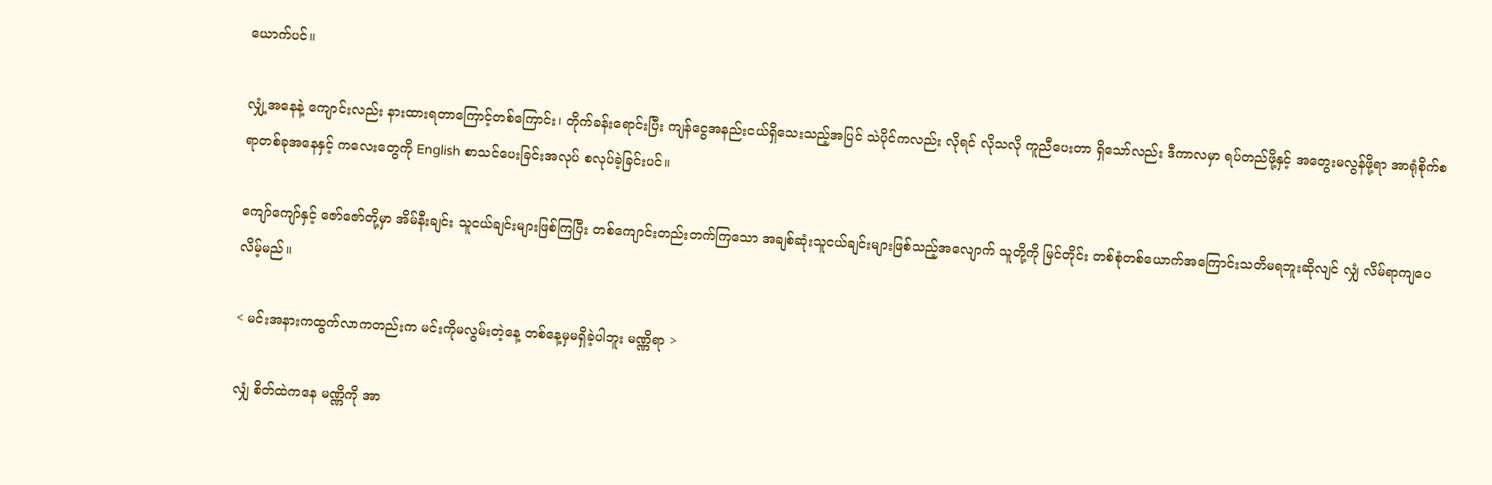ယောက်ပင်။

လျှံ့အနေနဲ့ ကျောင်းလည်း နားထားရတာကြောင့်တစ်ကြောင်း၊ တိုက်ခန်းရောင်းပြီး ကျန်ငွေအနည်းငယ်ရှိသေးသည့်အပြင် သဲပိုင်ကလည်း လိုရင် လိုသလို ကူညီပေးတာ ရှိသော်လည်း ဒီကာလမှာ ရပ်တည်ဖို့နှင့် အတွေးမလွန်ဖို့ရာ အာရုံစိုက်စရာတစ်ခုအနေနှင့် ကလေးတွေကို English စာသင်ပေးခြင်းအလုပ် စလုပ်ခဲ့ခြင်းပင်။

ကျော်ကျော်နှင့် ဇော်ဇော်တို့မှာ အိမ်နီးချင်း သူငယ်ချင်းများဖြစ်ကြပြီး တစ်ကျောင်းတည်းတက်ကြသော အချစ်ဆုံးသူငယ်ချင်းများဖြစ်သည့်အလျောက် သူတို့ကို မြင်တိုင်း တစ်စုံတစ်ယောက်အကြောင်းသတိမရဘူးဆိုလျင် လျှံ လိမ်ရာကျပေလိမ့်မည်။

< မင်းအနားကထွက်လာကတည်းက မင်းကိုမလွမ်းတဲ့နေ့ တစ်နေ့မှမရှိခဲ့ပါဘူး မဏ္ဏိရာ >

လျှံ စိတ်ထဲကနေ မဏ္ဏိကို အာ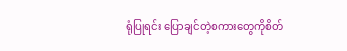ရုံပြုရင်း ပြောချင်တဲ့စကားတွေကိုစိတ်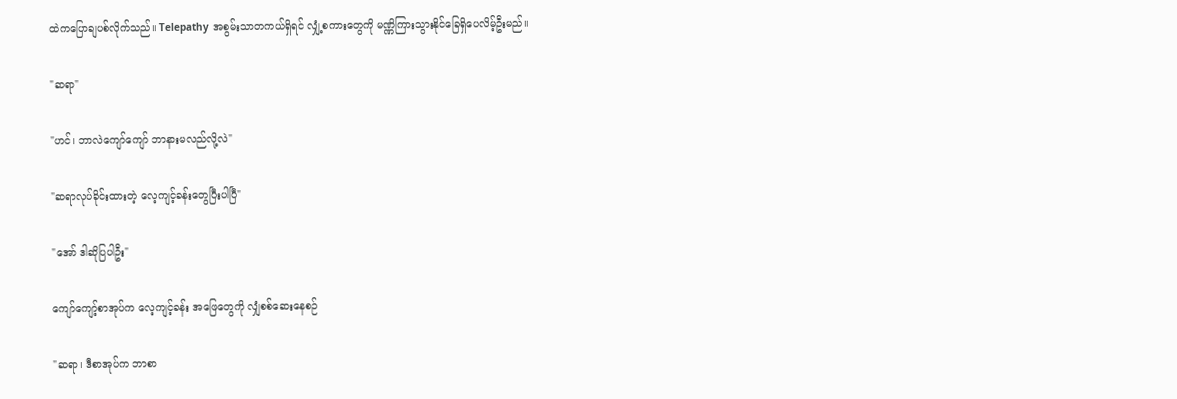ထဲကပြောချပစ်လိုက်သည်။ Telepathy အစွမ်းသာတကယ်ရှိရင် လျှံ့စကားတွေကို မဏ္ဏိကြားသွားနိုင်ခြေရှိပေလိမ့်ဦးမည်။

"ဆရာ"

"ဟင်၊ ဘာလဲကျော်ကျော် ဘာနားမလည်လို့လဲ"

"ဆရာလုပ်ခိုင်းထားတဲ့ လေ့ကျင့်ခန်းတွေပြီးပါပြီ"

"အော် ဒါဆိုပြပါဦး"

ကျော်ကျော့်စာအုပ်က လေ့ကျင့်ခန်း အဖြေတွေကို လျှံစစ်ဆေးနေစဉ်

"ဆရာ၊ ဒီစာအုပ်က ဘာစာ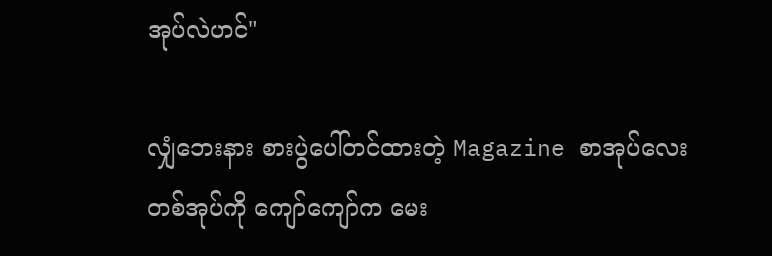အုပ်လဲဟင်"

လျှံဘေးနား စားပွဲပေါ်တင်ထားတဲ့ Magazine စာအုပ်လေးတစ်အုပ်ကို ကျော်ကျော်က မေး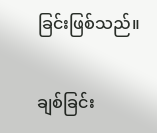ခြင်းဖြစ်သည်။

ချစ်ခြင်း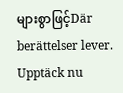များစွာဖြင့်Där berättelser lever. Upptäck nu